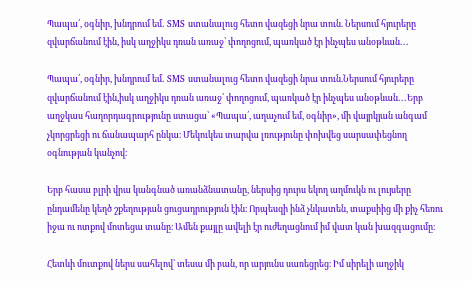Պապա՛, օգնիր, խնդրում եմ․ SMS ստանալուց հետո վազեցի նրա տուն. Ներսում հյուրերը զվարճանում էին, իսկ աղջիկս դռան առաջ՝ փողոցում, պառկած էր ինչպես անօթևան․․․

Պապա՛, օգնիր, խնդրում եմ․ SMS ստանալուց հետո վազեցի նրա տուն.Ներսում հյուրերը զվարճանում էին,իսկ աղջիկս դռան առաջ՝ փողոցում, պառկած էր ինչպես անօթևան․․․Երբ աղջկաս հաղորդագրությունը ստացա՝ «Պապա՛, աղաչում եմ, օգնիր», մի վայրկյան անգամ չկորցրեցի ու ճանապարհ ընկա։ Մեկուկես տարվա լռությունը փոխվեց սարսափեցնող օգնության կանչով։

Երբ հասա բլրի վրա կանգնած առանձնատանը, ներսից դուրս եկող աղմուկն ու լույսերը ընդամենը կեղծ շքեղության ցուցադրություն էին։ Որպեսզի ինձ չնկատեն, տաքսիից մի քիչ հեռու իջա ու ոտքով մոտեցա տանը։ Ամեն քայլը ավելի էր ուժեղացնում իմ վատ կան խազգացումը։

Հետևի մուտքով ներս սահելով՝ տեսա մի բան, որ արյունս սառեցրեց։ Իմ սիրելի աղջիկ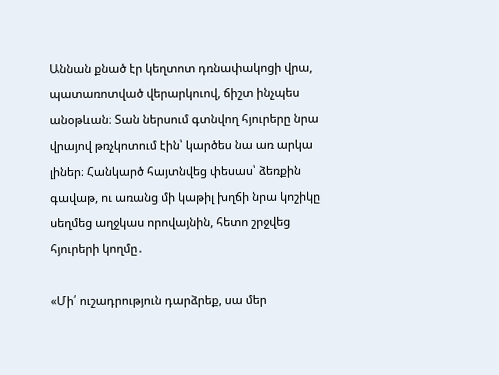Աննան քնած էր կեղտոտ դռնափակոցի վրա, պատառոտված վերարկուով, ճիշտ ինչպես անօթևան։ Տան ներսում գտնվող հյուրերը նրա վրայով թռչկոտում էին՝ կարծես նա առ արկա լիներ։ Հանկարծ հայտնվեց փեսաս՝ ձեռքին գավաթ, ու առանց մի կաթիլ խղճի նրա կոշիկը սեղմեց աղջկաս որովայնին, հետո շրջվեց հյուրերի կողմը․

«Մի՛ ուշադրություն դարձրեք, սա մեր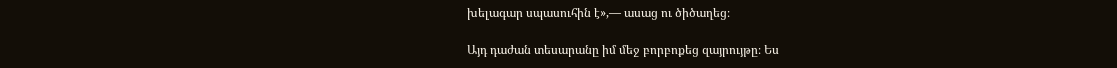խելագար սպասուհին է»,— ասաց ու ծիծաղեց։

Այդ դաժան տեսարանը իմ մեջ բորբոքեց զայրույթը։ Ես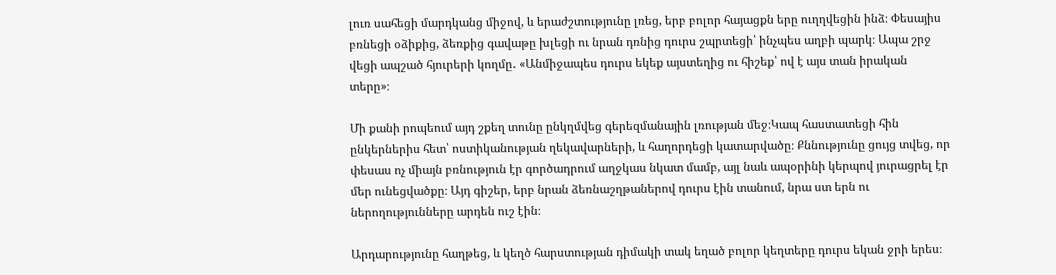լուռ սահեցի մարդկանց միջով, և երաժշտությունը լռեց, երբ բոլոր հայացքն երը ուղղվեցին ինձ։ Փեսայիս բռնեցի օձիքից, ձեռքից գավաթը խլեցի ու նրան դռնից դուրս շպրտեցի՝ ինչպես աղբի պարկ։ Ապա շրջ վեցի ապշած հյուրերի կողմը․ «Անմիջապես դուրս եկեք այստեղից ու հիշեք՝ ով է այս տան իրական տերը»։

Մի քանի րոպեում այդ շքեղ տունը ընկղմվեց գերեզմանային լռության մեջ։Կապ հաստատեցի հին ընկերներիս հետ՝ ոստիկանության ղեկավարների, և հաղորդեցի կատարվածը։ Քննությունը ցույց տվեց, որ փեսաս ոչ միայն բռնություն էր գործադրում աղջկաս նկատ մամբ, այլ նաև ապօրինի կերպով յուրացրել էր մեր ունեցվածքը։ Այդ գիշեր, երբ նրան ձեռնաշղթաներով դուրս էին տանում, նրա ստ երն ու ներողությունները արդեն ուշ էին։

Արդարությունը հաղթեց, և կեղծ հարստության դիմակի տակ եղած բոլոր կեղտերը դուրս եկան ջրի երես։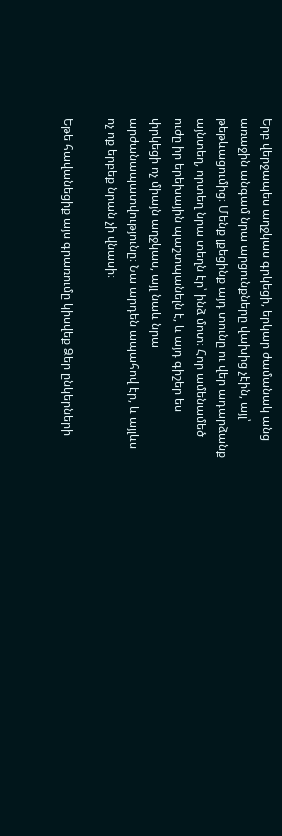Երբ վերջապես աղջկաս գրկեցի, երկար ժամանակ անց առաջին անգամ նրա արցունքները վախից չէին, այլ՝ թեթևացումից։ Մենք լքեցինք այդ տունը ու վեր ադարձանք այնտեղ, որտեղ նրա տեղն էր՝ ինձ մոտ։ Հոր ամենամեծ ուժը իր երեխային պաշտպանելն է, և այդ գիշեր ես փրկեցի ոչ միայն աղջկաս, այլ նաև նրա արժանապատվությունը։ Նա արդեն ապահով էր, և այլևս ոչ ոք երբեք նրան չի վնասի։

Եթե հավանեցիք այս գրառումը կիսվեք Ձեր ընկերների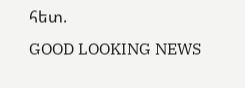հետ.
GOOD LOOKING NEWS